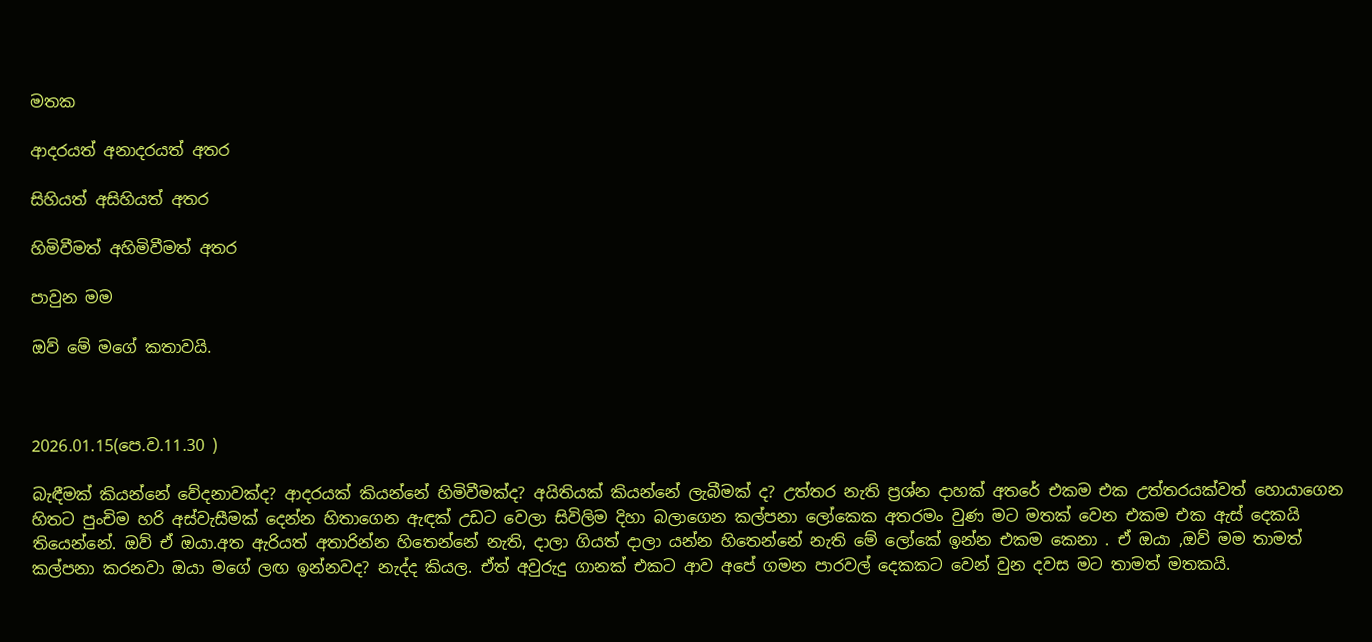මතක

ආදරයත් අනාදරයත් අතර

සිහියත් අසිහියත් අතර

හිමිවීමත් අහිමිවීමත් අතර

පාවුන මම

ඔව් මේ මගේ කතාවයි.



2026.01.15(පෙ.ව.11.30 )

බැඳීමක් කියන්නේ වේදනාවක්ද? ආදරයක් කියන්නේ හිමිවීමක්ද? අයිතියක් කියන්නේ ලැබීමක් ද? උත්තර නැති ප්‍රශ්න දාහක් අතරේ එකම එක උත්තරයක්වත් හොයාගෙන හිතට පුංචිම හරි අස්වැසීමක් දෙන්න හිතාගෙන ඇඳක් උඩට වෙලා සිවිලිම දිහා බලාගෙන කල්පනා ලෝකෙක අතරමං වුණ මට මතක් වෙන එකම එක ඇස් දෙකයි තියෙන්නේ. ඔව් ඒ ඔයා.අත ඇරියත් අතාරින්න හිතෙන්නේ නැති, දාලා ගියත් දාලා යන්න හිතෙන්නේ නැති මේ ලෝකේ ඉන්න එකම කෙනා . ඒ ඔයා ,ඔව් මම තාමත් කල්පනා කරනවා ඔයා මගේ ලඟ ඉන්නවද? නැද්ද කියල. ඒත් අවුරුදු ගානක් එකට ආව අපේ ගමන පාරවල් දෙකකට වෙන් වුන දවස මට තාමත් මතකයි.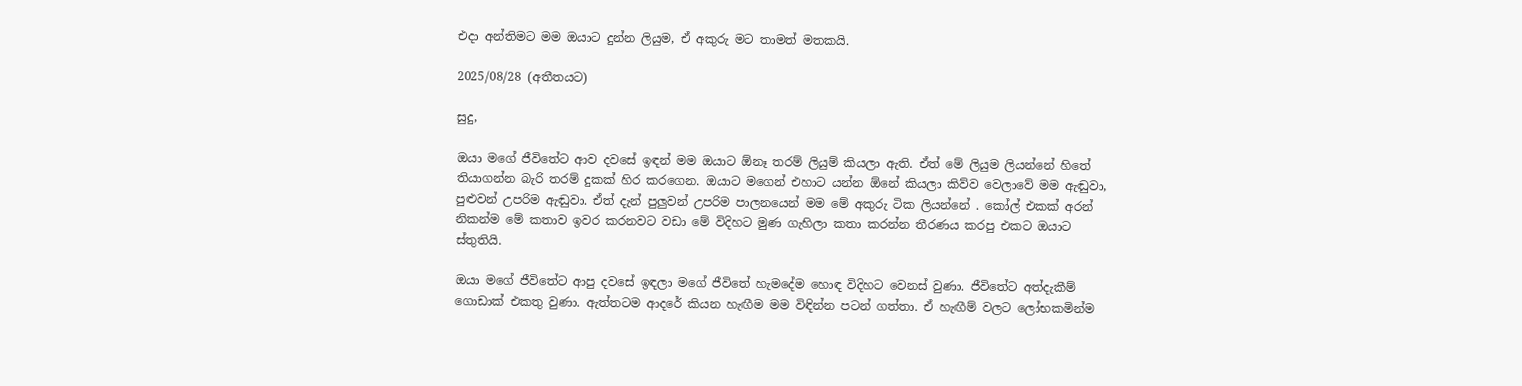එදා අන්තිමට මම ඔයාට දුන්න ලියුම, ඒ අකුරු මට තාමත් මතකයි.

2025/08/28 (අතීතයට)

සුදු,

ඔයා මගේ ජීවිතේට ආව දවසේ ඉඳන් මම ඔයාට ඕනෑ තරම් ලියුම් කියලා ඇති. ඒත් මේ ලියුම ලියන්නේ හිතේ තියාගන්න බැරි තරම් දුකක් හිර කරගෙන. ඔයාට මගෙන් එහාට යන්න ඕනේ කියලා කිව්ව වෙලාවේ මම ඇඬුවා, පුළුවන් උපරිම ඇඬුවා. ඒත් දැන් පුලුවන් උපරිම පාලනයෙන් මම මේ අකුරු ටික ලියන්නේ . කෝල් එකක් අරන් නිකන්ම මේ කතාව ඉවර කරනවට වඩා මේ විදිහට මුණ ගැහිලා කතා කරන්න තීරණය කරපු එකට ඔයාට ස්තුතියි.

ඔයා මගේ ජීවිතේට ආපු දවසේ ඉඳලා මගේ ජීවිතේ හැමදේම හොඳ විදිහට වෙනස් වුණා. ජීවිතේට අත්දැකීම් ගොඩාක් එකතු වුණා. ඇත්තටම ආදරේ කියන හැඟීම මම විඳින්න පටන් ගත්තා. ඒ හැඟීම් වලට ලෝභකමින්ම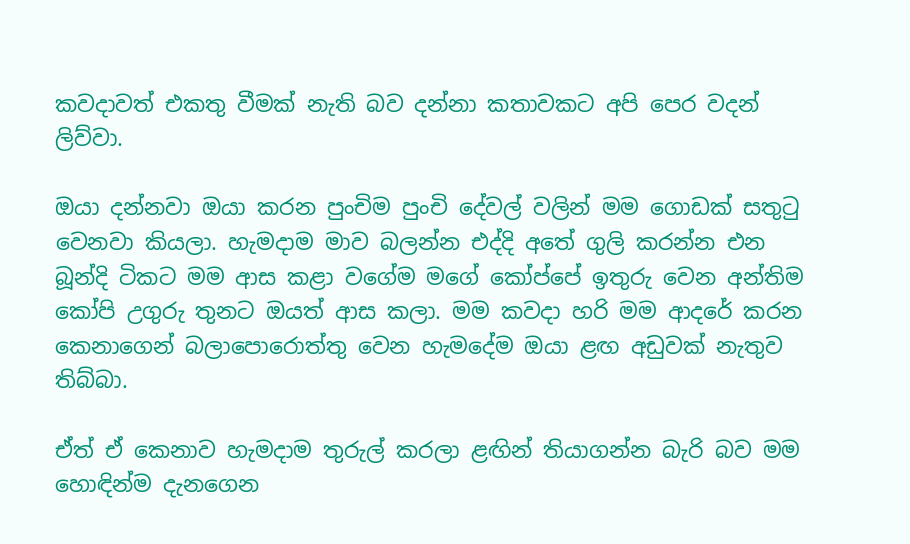කවදාවත් එකතු වීමක් නැති බව දන්නා කතාවකට අපි පෙර වදන් ලිව්වා.

ඔයා දන්නවා ඔයා කරන පුංචිම පුංචි දේවල් වලින් මම ගොඩක් සතුටු වෙනවා කියලා. හැමදාම මාව බලන්න එද්දි අතේ ගුලි කරන්න එන බූන්දි ටිකට මම ආස කළා වගේම මගේ කෝප්පේ ඉතුරු වෙන අන්තිම කෝපි උගුරු තුනට ඔයත් ආස කලා. මම කවදා හරි මම ආදරේ කරන කෙනාගෙන් බලාපොරොත්තු වෙන හැමදේම ඔයා ළඟ අඩුවක් නැතුව තිබ්බා.

ඒත් ඒ කෙනාව හැමදාම තුරුල් කරලා ළඟින් තියාගන්න බැරි බව මම හොඳින්ම දැනගෙන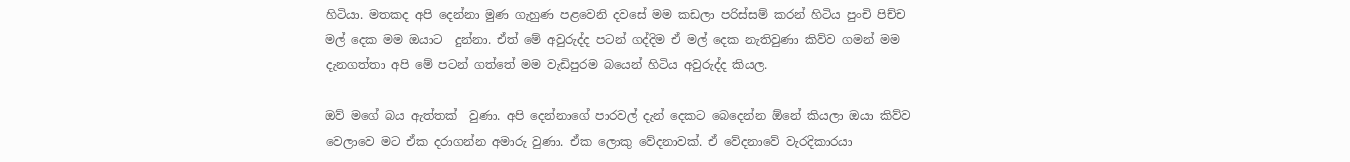හිටියා. මතකද අපි දෙන්නා මුණ ගැහුණ පළවෙනි දවසේ මම කඩලා පරිස්සම් කරන් හිටිය පුංචි පිච්ච මල් දෙක මම ඔයාට  දුන්නා. ඒත් මේ අවුරුද්ද පටන් ගද්දිම ඒ මල් දෙක නැතිවුණා කිව්ව ගමන් මම දැනගත්තා අපි මේ පටන් ගත්තේ මම වැඩිපුරම බයෙන් හිටිය අවුරුද්ද කියල.

ඔව් මගේ බය ඇත්තක්  වුණා. අපි දෙන්නාගේ පාරවල් දැන් දෙකට බෙදෙන්න ඕනේ කියලා ඔයා කිව්ව වෙලාවෙ මට ඒක දරාගන්න අමාරු වුණා. ඒක ලොකු වේදනාවක්. ඒ වේදනාවේ වැරදිකාරයා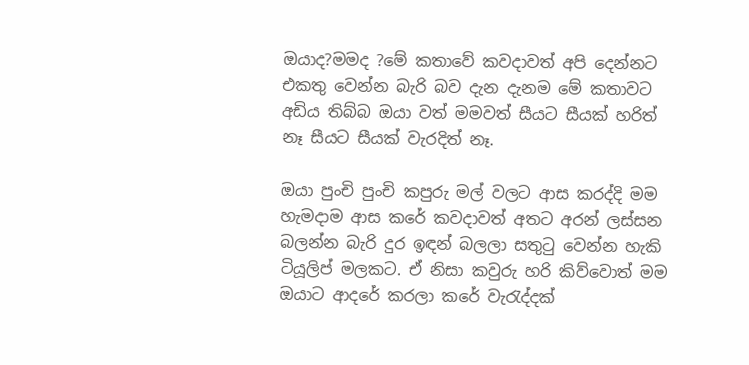ඔයාද?මමද ?මේ කතාවේ කවදාවත් අපි දෙන්නට එකතු වෙන්න බැරි බව දැන දැනම මේ කතාවට අඩිය තිබ්බ ඔයා වත් මමවත් සීයට සීයක් හරිත් නෑ සීයට සීයක් වැරදිත් නෑ.

ඔයා පුංචි පුංචි කපුරු මල් වලට ආස කරද්දි මම හැමදාම ආස කරේ කවදාවත් අතට අරන් ලස්සන බලන්න බැරි දුර ඉඳන් බලලා සතුටු වෙන්න හැකි ටියූලිප් මලකට. ඒ නිසා කවුරු හරි කිව්වොත් මම ඔයාට ආදරේ කරලා කරේ වැරැද්දක්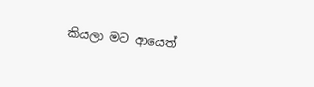කියලා මට ආයෙත්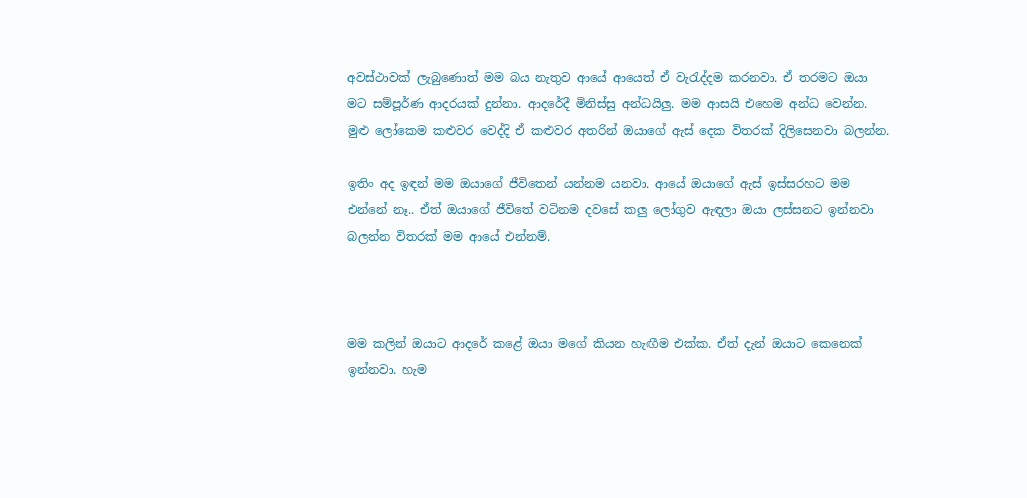අවස්ථාවක් ලැබුණොත් මම බය නැතුව ආයේ ආයෙත් ඒ වැරැද්දම කරනවා. ඒ තරමට ඔයා මට සම්පූර්ණ ආදරයක් දුන්නා. ආදරේදී මිනිස්සු අන්ධයිලු. මම ආසයි එහෙම අන්ධ වෙන්න. මුළු ලෝකෙම කළුවර වෙද්දි ඒ කළුවර අතරින් ඔයාගේ ඇස් දෙක විතරක් දිලිසෙනවා බලන්න.

ඉතිං අද ඉඳන් මම ඔයාගේ ජීවිතෙන් යන්නම යනවා. ආයේ ඔයාගේ ඇස් ඉස්සරහට මම එන්නේ නෑ.. ඒත් ඔයාගේ ජීවිතේ වටිනම දවසේ කලු ලෝගුව ඇඳලා ඔයා ලස්සනට ඉන්නවා බලන්න විතරක් මම ආයේ එන්නම්.



මම කලින් ඔයාට ආදරේ කළේ ඔයා මගේ කියන හැඟීම එක්ක. ඒත් දැන් ඔයාට කෙනෙක් ඉන්නවා. හැම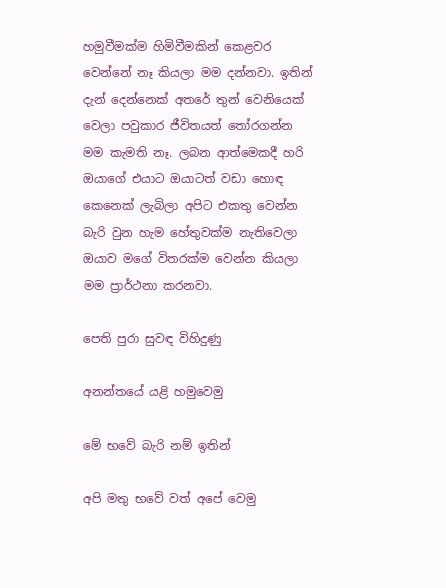හමුවීමක්ම හිමිවීමකින් කෙළවර වෙන්නේ නෑ කියලා මම දන්නවා. ඉතින් දැන් දෙන්නෙක් අතරේ තුන් වෙනියෙක් වෙලා පවුකාර ජීවිතයත් තෝරගන්න මම කැමති නෑ. ලබන ආත්මෙකදී හරි ඔයාගේ එයාට ඔයාටත් වඩා හොඳ කෙනෙක් ලැබිලා අපිට එකතු වෙන්න බැරි වුන හැම හේතුවක්ම නැතිවෙලා ඔයාව මගේ විතරක්ම වෙන්න කියලා මම ප්‍රාර්ථනා කරනවා.

පෙති පුරා සුවඳ විහිදුණු

අනන්තයේ යළි හමුවෙමු

මේ භවේ බැරි නම් ඉතින්

අපි මතු භවේ වත් අපේ වෙමු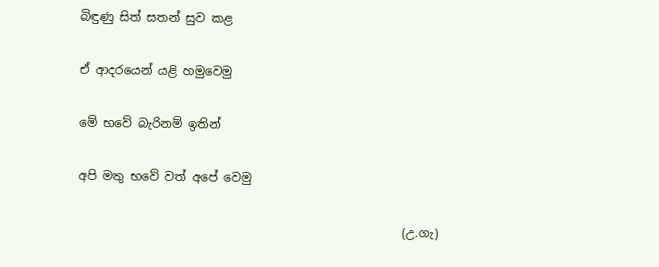බිඳුණු සිත් සතන් සුව කළ

ඒ ආදරයෙන් යළි හමුවෙමු

මේ භවේ බැරිනම් ඉතින්

අපි මතු භවේ වත් අපේ වෙමු

                                                      (උ.ගැ)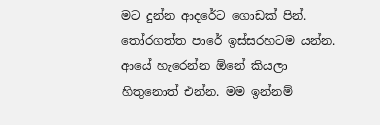මට දුන්න ආදරේට ගොඩක් පින්. තෝරගත්ත පාරේ ඉස්සරහටම යන්න. ආයේ හැරෙන්න ඕනේ කියලා හිතුනොත් එන්න. මම ඉන්නම්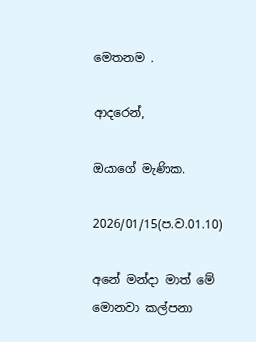මෙතනම .

ආදරෙන්,

ඔයාගේ මැණික.

2026/01/15(ප.ව.01.10)

අනේ මන්දා මාත් මේ මොනවා කල්පනා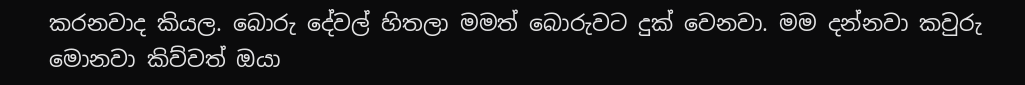කරනවාද කියල. බොරු දේවල් හිතලා මමත් බොරුවට දුක් වෙනවා. මම දන්නවා කවුරු මොනවා කිව්වත් ඔයා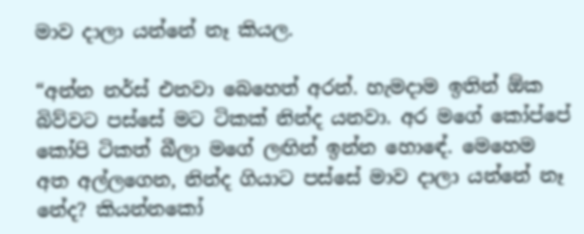මාව දාලා යන්නේ නෑ කියල.

“අන්න නර්ස් එනවා බෙහෙත් අරන්. හැමදාම ඉතින් ඕක බිව්වට පස්සේ මට ටිකක් නින්ද යනවා. අර මගේ කෝප්පේ කෝපි ටිකත් බීලා මගේ ලඟින් ඉන්න හොඳේ. මෙහෙම අත අල්ලගෙන, නින්ද ගියාට පස්සේ මාව දාලා යන්නේ නෑ නේද? කියන්නකෝ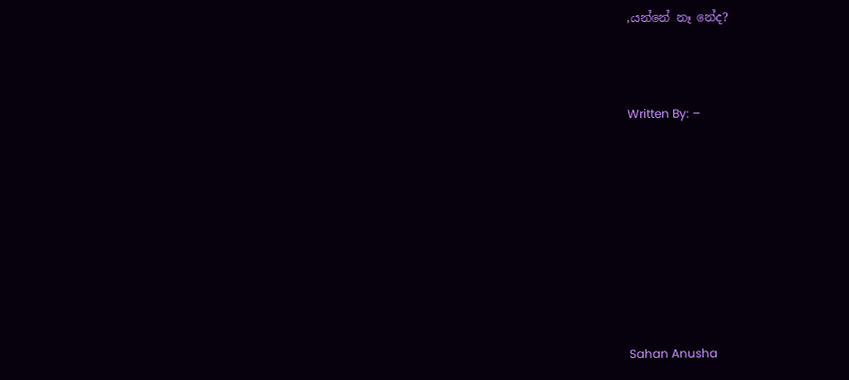,යන්නේ නෑ නේද?



Written By: –









Sahan Anusha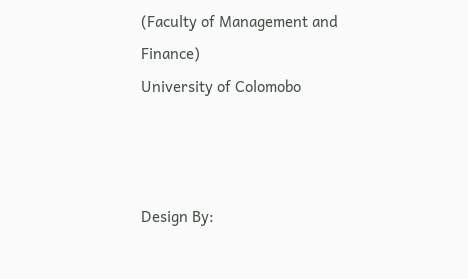(Faculty of Management and Finance)
University of Colomobo



Design By: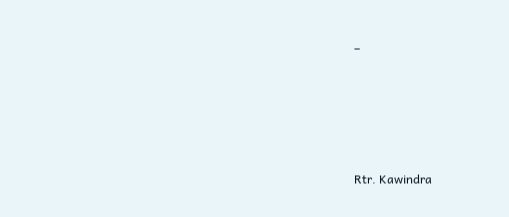–









Rtr. Kawindra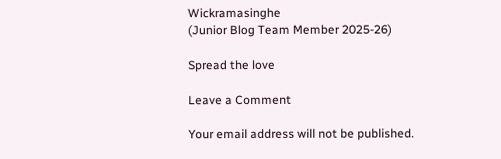Wickramasinghe
(Junior Blog Team Member 2025-26)

Spread the love

Leave a Comment

Your email address will not be published.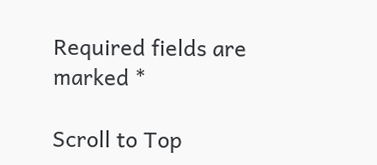Required fields are marked *

Scroll to Top